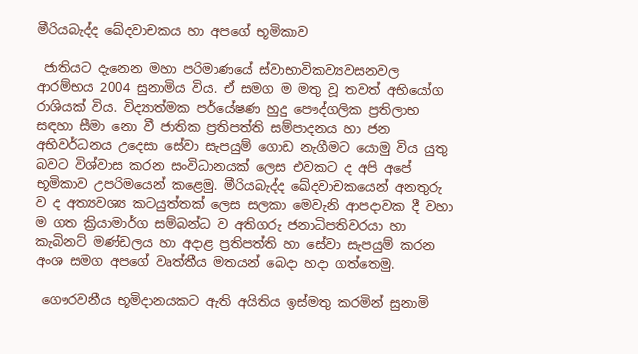මීරියබැද්ද ඛේදවාචකය හා අපගේ භූමිකාව

 ජාතියට දැනෙන මහා පරිමාණයේ ස්වාභාවිකව්‍යවසනවල ආරම්භය 2004 සුනාමිය විය. ඒ සමග ම මතු වූ තවත් අභියෝග රාශියක් විය. විද්‍යාත්මක පර්යේෂණ හුදු පෞද්ගලික ප්‍රතිලාභ සඳහා සීමා නො වී ජාතික ප්‍රතිපත්ති සම්පාදනය හා ජන අභිවර්ධනය උදෙසා සේවා සැපයුම් ගොඩ නැගීමට යොමු විය යුතු බවට විශ්වාස කරන සංවිධානයක් ලෙස එවකට ද අපි අපේ භූමිකාව උපරිමයෙන් කළෙමු. මීරියබැද්ද ඛේදවාචකයෙන් අනතුරු ව ද අත්‍යවශ්‍ය කටයුත්තක් ලෙස සලකා මෙවැනි ආපදාවක දී වහා ම ගත ක්‍රියාමාර්ග සම්බන්ධ ව අතිගරු ජනාධිපතිවරයා හා කැබිනට් මණ්ඩලය හා අදාළ ප්‍රතිපත්ති හා සේවා සැපයුම් කරන අංශ සමග අපගේ වෘත්තීය මතයන් බෙදා හදා ගත්තෙමු.

 ගෞරවනීය භූමිදානයකට ඇති අයිතිය ඉස්මතු කරමින් සුනාමි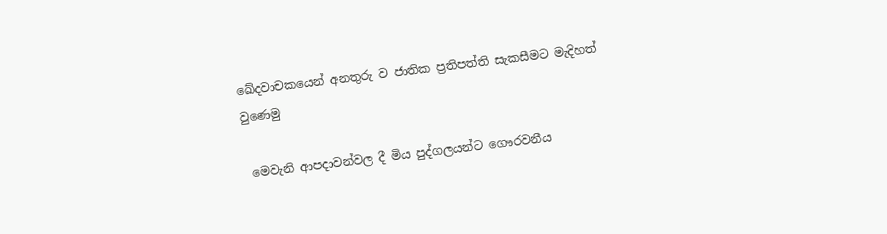ඛේදවාචකයෙන් අනතුරු ව ජාතික ප්‍රතිපත්ති සැකසීමට මැදිහත් වුණෙමු

 මෙවැනි ආපදාවන්වල දී මිය පුද්ගලයන්ට ගෞරවනීය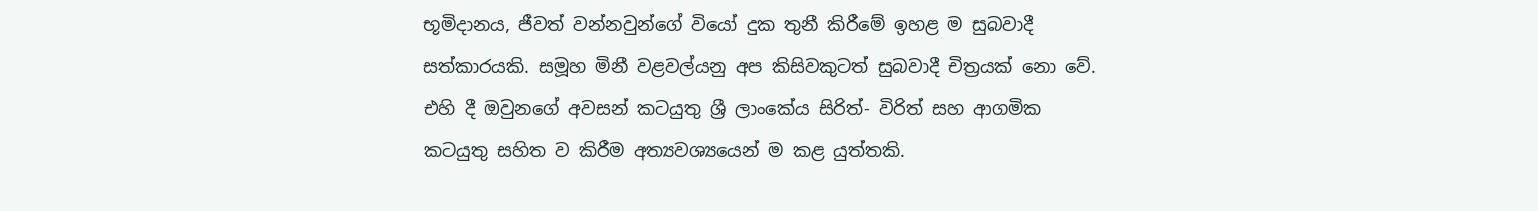භූමිදානය, ජීවත් වන්නවුන්ගේ වියෝ දුක තුනී කිරීමේ ඉහළ ම සුබවාදී සත්කාරයකි. සමූහ මිනී වළවල්යනු අප කිසිවකුටත් සුබවාදී චිත්‍රයක් නො වේ. එහි දී ඔවුනගේ අවසන් කටයුතු ශ්‍රී ලාංකේය සිරිත්- විරිත් සහ ආගමික කටයුතු සහිත ව කිරීම අත්‍යවශ්‍යයෙන් ම කළ යුත්තකි.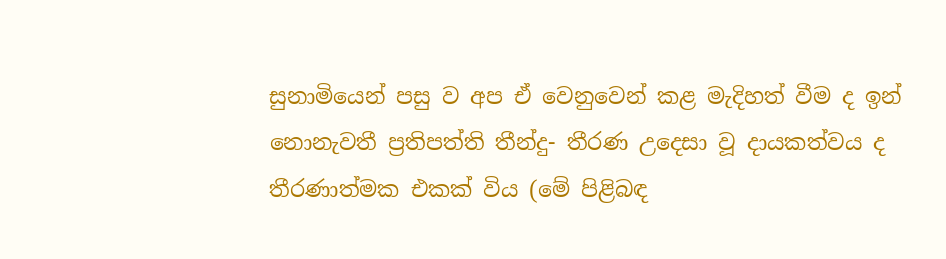සුනාමියෙන් පසු ව අප ඒ වෙනුවෙන් කළ මැදිහත් වීම ද ඉන් නොනැවතී ප්‍රතිපත්ති තීන්දු- තීරණ උදෙසා වූ දායකත්වය ද තීරණාත්මක එකක් විය (මේ පිළිබඳ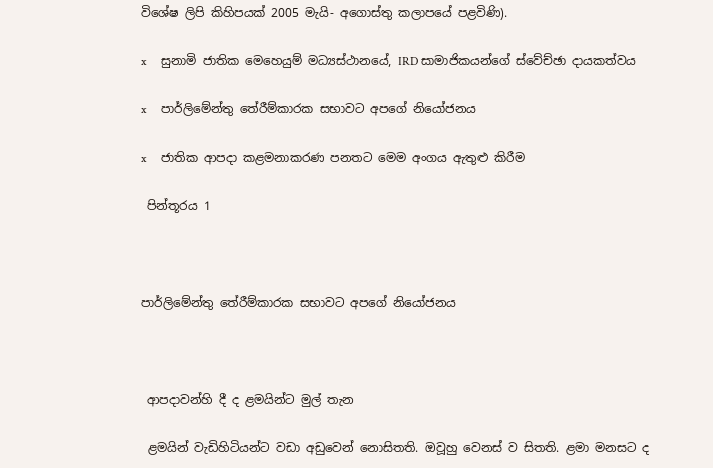විශේෂ ලිපි කිහිපයක් 2005 මැයි- අගොස්තු කලාපයේ පළවිණි).

x     සුනාමි ජාතික මෙහෙයුම් මධ්‍යස්ථානයේ, IRD සාමාජිකයන්ගේ ස්වේච්ඡා දායකත්වය

x     පාර්ලිමේන්තු තේරීම්කාරක සභාවට අපගේ නියෝජනය

x     ජාතික ආපදා කළමනාකරණ පනතට මෙම අංගය ඇතුළු කිරීම

 පින්තූරය 1



පාර්ලිමේන්තු තේරීම්කාරක සභාවට අපගේ නියෝජනය



 ආපදාවන්හි දී ද ළමයින්ට මුල් තැන

 ළමයින් වැඩිහිටියන්ට වඩා අඩුවෙන් නොසිතති. ඔවූහු වෙනස් ව සිතති. ළමා මනසට ද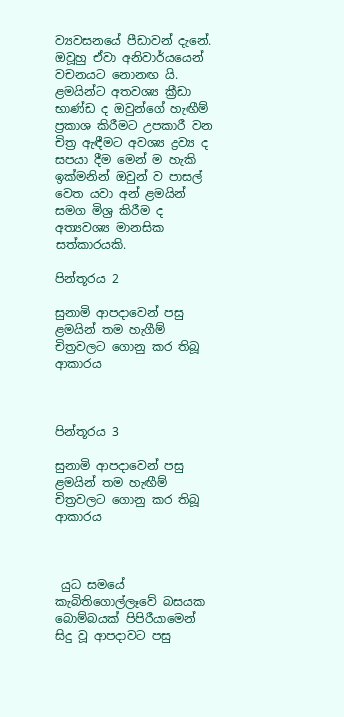ව්‍යවසනයේ පීඩාවන් දැනේ. ඔවූහු ඒවා අනිවාර්යයෙන් වචනයට නොනඟ යි. ළමයින්ට අතවශ්‍ය ක්‍රීඩා භාණ්ඩ ද ඔවුන්ගේ හැඟීම් ප්‍රකාශ කිරීමට උපකාරී වන චිත්‍ර ඇඳීමට අවශ්‍ය ද්‍රව්‍ය ද සපයා දීම මෙන් ම හැකි ඉක්මනින් ඔවුන් ව පාසල් වෙත යවා අන් ළමයින් සමග මිශ්‍ර කිරීම ද අත්‍යවශ්‍ය මානසික සත්කාරයකි.

පින්තූරය 2

සුනාමි ආපදාවෙන් පසු ළමයින් තම හැගීම් චිත්‍රවලට ගොනු කර තිබූ ආකාරය



පින්තූරය 3

සුනාමි ආපදාවෙන් පසු ළමයින් තම හැඟීම් චිත්‍රවලට ගොනු කර තිබූ ආකාරය



 යුධ සමයේ කැබිතිගොල්ලෑවේ බසයක බොම්බයක් පිපිරීයාමෙන් සිදු වූ ආපදාවට පසු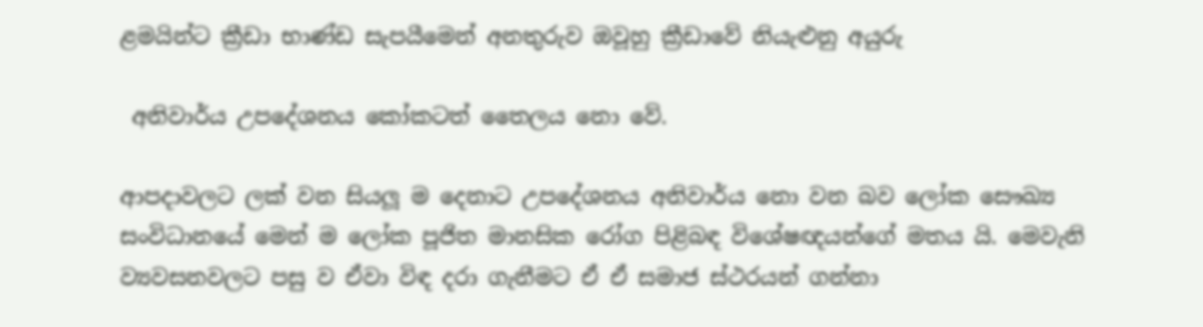ළමයින්ට ක්‍රීඩා භාණ්ඩ සැපයීමෙන් අනතුරුව ඔවූහු ක්‍රීඩාවේ නියැළුනු අයුරු

 අනිවාර්ය උපදේශනය කෝකටත් තෛලය නො වේ.

ආපදාවලට ලක් වන සියලූ ම දෙනාට උපදේශනය අනිවාර්ය නො වන බව ලෝක සෞඛ්‍ය සංවිධානයේ මෙන් ම ලෝක පූජිත මානසික රෝග පිළිබඳ විශේෂඥයන්ගේ මතය යි. මෙවැනි ව්‍යවසනවලට පසු ව ඒවා විඳ දරා ගැනීමට ඒ ඒ සමාජ ස්ථරයන් ගන්නා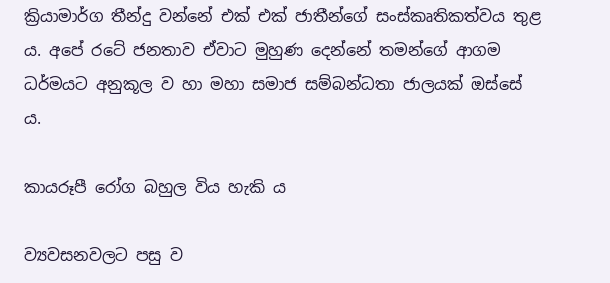ක්‍රියාමාර්ග තීන්දු වන්නේ එක් එක් ජාතීන්ගේ සංස්කෘතිකත්වය තුළ ය. අපේ රටේ ජනතාව ඒවාට මුහුණ දෙන්නේ තමන්ගේ ආගම ධර්මයට අනුකූල ව හා මහා සමාජ සම්බන්ධතා ජාලයක් ඔස්සේ ය.

කායරූපී රෝග බහුල විය හැකි ය

ව්‍යවසනවලට පසු ව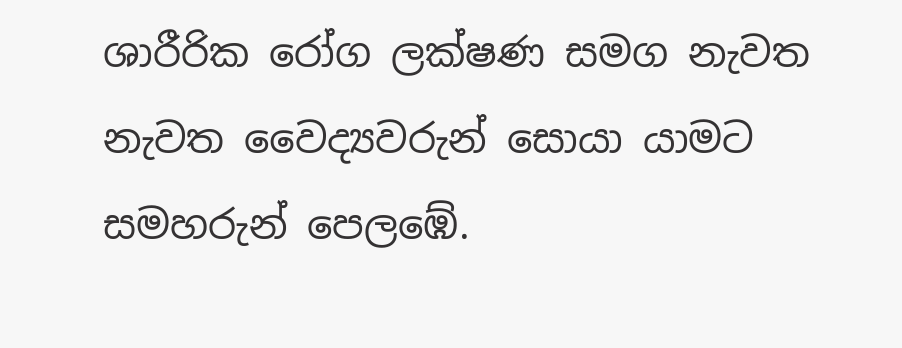ශාරීරික රෝග ලක්ෂණ සමග නැවත නැවත වෛද්‍යවරුන් සොයා යාමට සමහරුන් පෙලඹේ.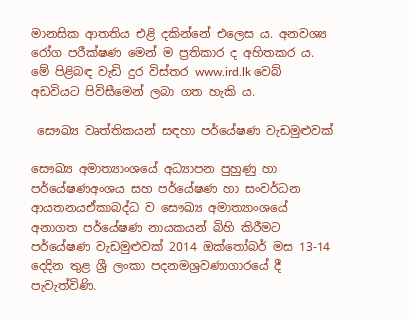මානසික ආතතිය එළි දකින්නේ එලෙස ය. අනවශ්‍ය රෝග පරීක්ෂණ මෙන් ම ප්‍රතිකාර ද අහිතකර ය. මේ පිළිබඳ වැඩි දුර විස්තර www.ird.lk වෙබ් අඩවියට පිවිසීමෙන් ලබා ගත හැකි ය.

 සෞඛ්‍ය වෘත්තිකයන් සඳහා පර්යේෂණ වැඩමුළුවක්

සෞඛ්‍ය අමාත්‍යාංශයේ අධ්‍යාපන පුහුණු හා පර්යේෂණඅංශය සහ පර්යේෂණ හා සංවර්ධන ආයතනයඒකාබද්ධ ව සෞඛ්‍ය අමාත්‍යාංශයේ අනාගත පර්යේෂණ නායකයන් බිහි කිරීමට පර්යේෂණ වැඩමුළුවක් 2014 ඔක්තෝබර් මස 13-14 දෙදින තුළ ශ්‍රී ලංකා පදනමශ්‍රවණාගාරයේ දී පැවැත්විණි.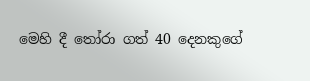මෙහි දී තෝරා ගත් 40 දෙනකුගේ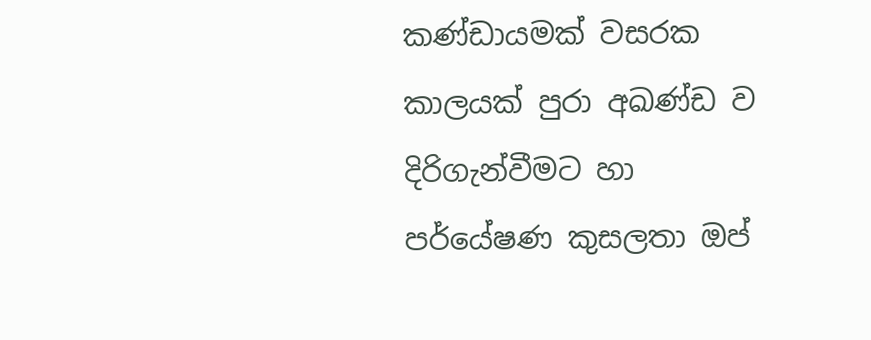කණ්ඩායමක් වසරක කාලයක් පුරා අඛණ්ඩ ව දිරිගැන්වීමට හා පර්යේෂණ කුසලතා ඔප්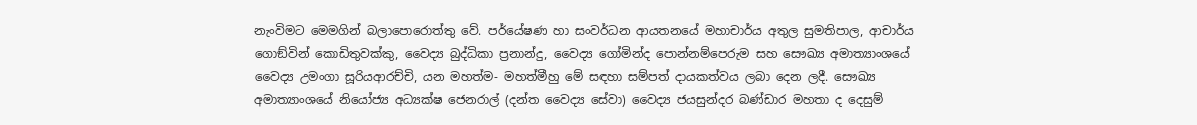නැංවිමට මෙමගින් බලාපොරොත්තු වේ. පර්යේෂණ හා සංවර්ධන ආයතනයේ මහාචාර්ය අතුල සුමතිපාල, ආචාර්ය ගොඞ්වින් කොඩිතුවක්කු, වෛද්‍ය බුද්ධිකා ප්‍රනාන්දු, වෛද්‍ය ගෝමින්ද පොන්නම්පෙරුම සහ සෞඛ්‍ය අමාත්‍යාංශයේ වෛද්‍ය උමංගා සූරියආරච්චි, යන මහත්ම- මහත්මීහු මේ සඳහා සම්පත් දායකත්වය ලබා දෙන ලදී. සෞඛ්‍ය අමාත්‍යාංශයේ නියෝජ්‍ය අධ්‍යක්ෂ ජෙනරාල් (දන්ත වෛද්‍ය සේවා) වෛද්‍ය ජයසුන්දර බණ්ඩාර මහතා ද දෙසුම්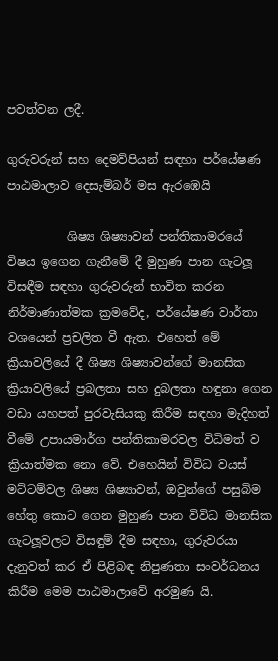පවත්වන ලදී.

ගුරුවරුන් සහ දෙමව්පියන් සඳහා පර්යේෂණ පාඨමාලාව දෙසැම්බර් මස ඇරඹෙයි

          ශිෂ්‍ය ශිෂ්‍යාවන් පන්තිකාමරයේ විෂය ඉගෙන ගැනීමේ දී මුහුණ පාන ගැටලූ විසඳීම සඳහා ගුරුවරුන් භාවිත කරන නිර්මාණාත්මක ක්‍රමවේද, පර්යේෂණ වාර්තා වශයෙන් ප්‍රචලිත වී ඇත. එහෙත් මේ ක්‍රියාවලියේ දී ශිෂ්‍ය ශිෂ්‍යාවන්ගේ මානසික ක්‍රියාවලියේ ප්‍රබලතා සහ දුබලතා හඳුනා ගෙන වඩා යහපත් පුරවැසියකු කිරීම සඳහා මැදිහත් වීමේ උපායමාර්ග පන්තිකාමරවල විධිමත් ව ක්‍රියාත්මක නො වේ. එහෙයින් විවිධ වයස් මට්ටම්වල ශිෂ්‍ය ශිෂ්‍යාවන්, ඔවුන්ගේ පසුබිම හේතු කොට ගෙන මුහුණ පාන විවිධ මානසික ගැටලූවලට විසඳුම් දීම සඳහා, ගුරුවරයා දැනුවත් කර ඒ පිළිබඳ නිපුණතා සංවර්ධනය කිරීම මෙම පාඨමාලාවේ අරමුණ යි.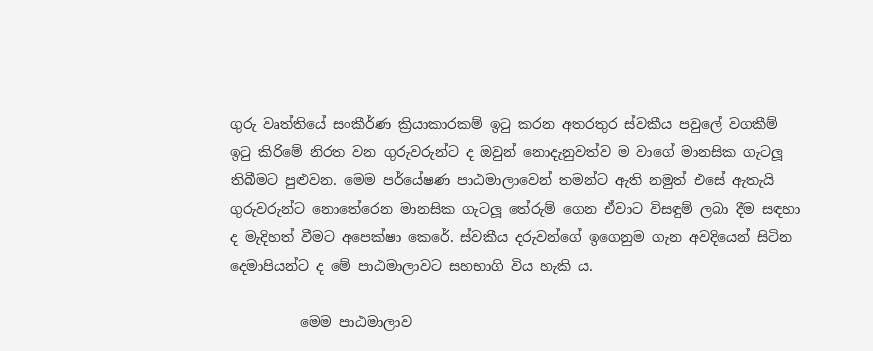ගුරු වෘත්තියේ සංකීර්ණ ක්‍රියාකාරකම් ඉටු කරන අතරතුර ස්වකීය පවුලේ වගකීම් ඉටු කිරිමේ නිරත වන ගුරුවරුන්ට ද ඔවුන් නොදැනුවත්ව ම වාගේ මානසික ගැටලූ තිබීමට පුළුවන. මෙම පර්යේෂණ පාඨමාලාවෙන් තමන්ට ඇති නමුත් එසේ ඇතැයි ගුරුවරුන්ට නොතේරෙන මානසික ගැටලූ තේරුම් ගෙන ඒවාට විසඳුම් ලබා දීම සඳහා ද මැදිහත් වීමට අපෙක්ෂා කෙරේ. ස්වකීය දරුවන්ගේ ඉගෙනුම ගැන අවදියෙන් සිටින දෙමාපියන්ට ද මේ පාඨමාලාවට සහභාගි විය හැකි ය.

          මෙම පාඨමාලාව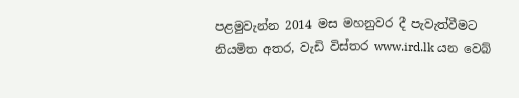පළමුවැන්න 2014 මස මහනුවර දී පැවැත්වීමට නියමිත අතර, වැඩි විස්තර www.ird.lk යන වෙබ්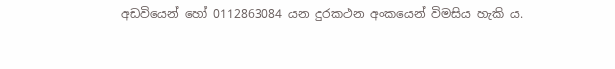අඩවියෙන් හෝ 0112863084 යන දුරකථන අංකයෙන් විමසිය හැකි ය.